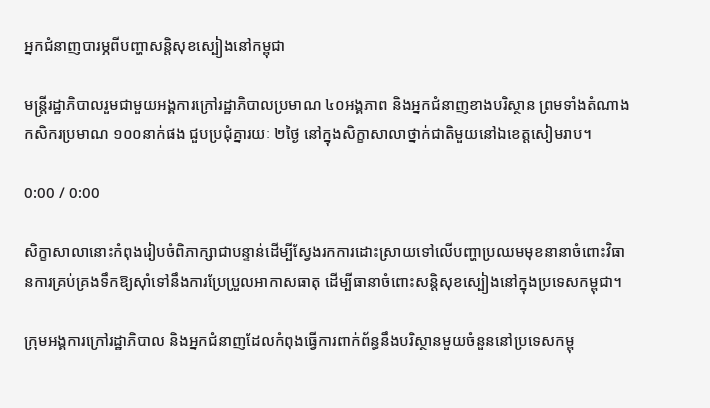អ្នកជំនាញបារម្ភពីបញ្ហាសន្តិសុខស្បៀងនៅកម្ពុជា

មន្ត្រីរដ្ឋាភិបាលរួមជាមួយអង្គការក្រៅរដ្ឋាភិបាលប្រមាណ ៤០អង្គភាព និងអ្នកជំនាញខាងបរិស្ថាន ព្រមទាំងតំណាងកសិករប្រមាណ ១០០នាក់ផង ជួបប្រជុំគ្នារយៈ ២ថ្ងៃ នៅក្នុងសិក្ខាសាលាថ្នាក់ជាតិមួយនៅឯខេត្តសៀមរាប។

0:00 / 0:00

សិក្ខាសាលានោះកំពុងរៀបចំពិភាក្សាជាបន្ទាន់ដើម្បីស្វែងរកការដោះស្រាយទៅលើបញ្ហាប្រឈមមុខនានាចំពោះវិធានការគ្រប់គ្រងទឹកឱ្យស៊ាំទៅនឹងការប្រែប្រួលអាកាសធាតុ ដើម្បីធានាចំពោះសន្តិសុខស្បៀងនៅក្នុងប្រទេសកម្ពុជា។

ក្រុមអង្គការក្រៅរដ្ឋាភិបាល និងអ្នកជំនាញដែលកំពុងធ្វើការពាក់ព័ន្ធនឹងបរិស្ថានមួយចំនួននៅប្រទេសកម្ពុ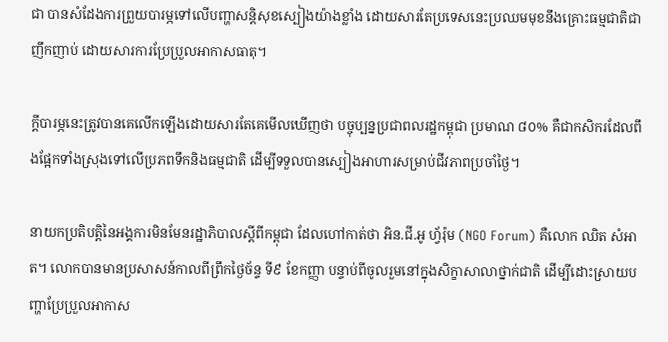ជា បានសំដែងការព្រួយបារម្ភទៅលើបញ្ហាសន្តិសុខស្បៀងយ៉ាងខ្លាំង ដោយសារតែប្រទេសនេះប្រឈមមុខនឹងគ្រោះធម្មជាតិជាញឹកញាប់ ដោយសារការប្រែប្រួលអាកាសធាតុ។

ក្ដីបារម្ភនេះត្រូវបានគេលើកឡើងដោយសារតែគេមើលឃើញថា បច្ចុប្បន្នប្រជាពលរដ្ឋកម្ពុជា ប្រមាណ ៨០% គឺជាកសិករដែលពឹងផ្អែកទាំងស្រុងទៅលើប្រភពទឹកនិងធម្មជាតិ ដើម្បីទទួលបានស្បៀងអាហារសម្រាប់ជីវភាពប្រចាំថ្ងៃ។

នាយកប្រតិបត្តិនៃអង្គការមិនមែនរដ្ឋាភិបាលស្ដីពីកម្ពុជា ដែលហៅកាត់ថា អិន.ជី.អូ ហ្វ័រ៉ុម (NGO Forum) គឺលោក ឈិត សំអាត។ លោកបានមានប្រសាសន៍កាលពីព្រឹកថ្ងៃច័ន្ទ ទី៩ ខែកញ្ញា បន្ទាប់ពីចូលរួមនៅក្នុងសិក្ខាសាលាថ្នាក់ជាតិ ដើម្បីដោះស្រាយបញ្ហាប្រែប្រួលអាកាស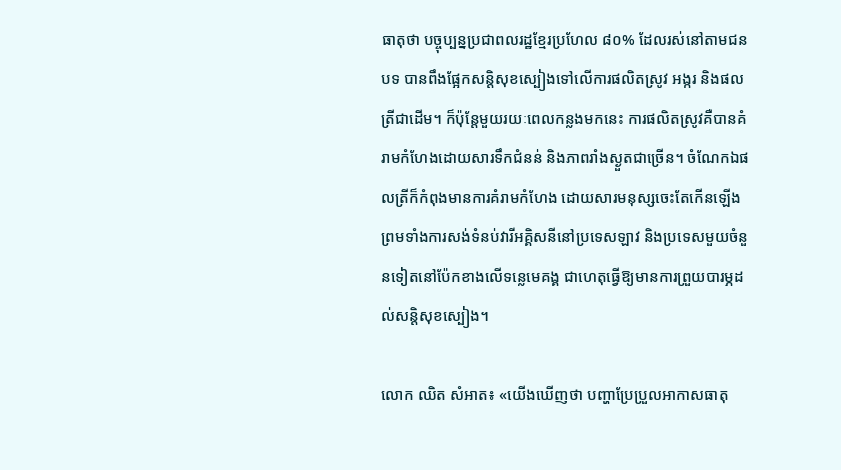ធាតុថា បច្ចុប្បន្នប្រជាពលរដ្ឋខ្មែរប្រហែល ៨០% ដែលរស់នៅតាមជនបទ បានពឹងផ្អែកសន្តិសុខស្បៀងទៅលើការផលិតស្រូវ អង្ករ និងផលត្រីជាដើម។ ក៏ប៉ុន្តែមួយរយៈពេលកន្លងមកនេះ ការផលិតស្រូវគឺបានគំរាមកំហែងដោយសារទឹកជំនន់ និងភាពរាំងស្ងួតជាច្រើន។ ចំណែកឯផលត្រីក៏កំពុងមានការគំរាមកំហែង ដោយសារមនុស្សចេះតែកើនឡើង ព្រមទាំងការសង់ទំនប់វារីអគ្គិសនីនៅប្រទេសឡាវ និងប្រទេសមួយចំនួនទៀតនៅប៉ែកខាងលើទន្លេមេគង្គ ជាហេតុធ្វើឱ្យមានការព្រួយបារម្ភដល់សន្តិសុខស្បៀង។

លោក ឈិត សំអាត៖ «យើងឃើញថា បញ្ហាប្រែប្រួលអាកាសធាតុ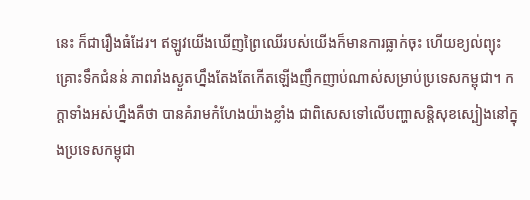នេះ ក៏ជារឿងធំដែរ។ ឥឡូវយើងឃើញព្រៃឈើរបស់យើងក៏មានការធ្លាក់ចុះ ហើយខ្យល់ព្យុះ គ្រោះទឹកជំនន់ ភាពរាំងស្ងួតហ្នឹងតែងតែកើតឡើងញឹកញាប់ណាស់សម្រាប់ប្រទេសកម្ពុជា។ កក្តាទាំងអស់ហ្នឹងគឺថា បានគំរាមកំហែងយ៉ាងខ្លាំង ជាពិសេសទៅលើបញ្ហាសន្តិសុខស្បៀងនៅក្នុងប្រទេសកម្ពុជា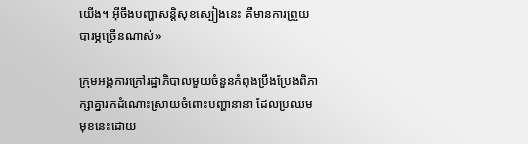យើង។ អ៊ីចឹងបញ្ហាសន្តិសុខស្បៀងនេះ គឺមានការព្រួយបារម្ភច្រើនណាស់»

ក្រុមអង្គការក្រៅរដ្ឋាភិបាលមួយចំនួនកំពុងប្រឹងប្រែងពិភាក្សាគ្នារកដំណោះស្រាយចំពោះបញ្ហានានា ដែលប្រឈមមុខនេះដោយ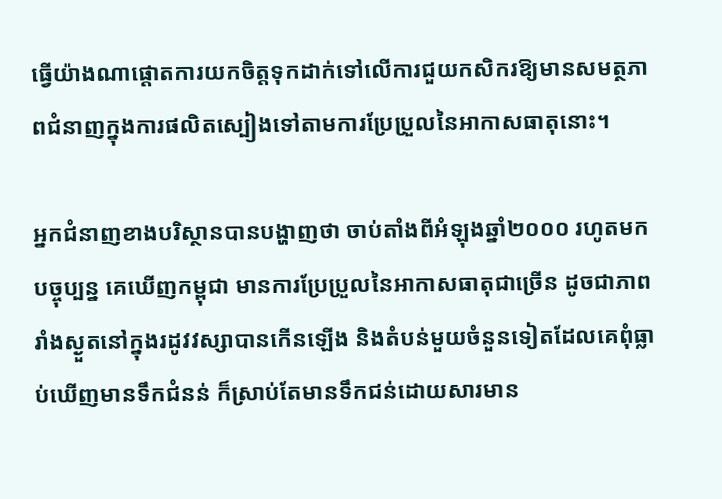ធ្វើយ៉ាងណាផ្ដោតការយកចិត្តទុកដាក់ទៅលើការជួយកសិករឱ្យមានសមត្ថភាពជំនាញក្នុងការផលិតស្បៀងទៅតាមការប្រែប្រួលនៃអាកាសធាតុនោះ។

អ្នកជំនាញខាងបរិស្ថានបានបង្ហាញថា ចាប់តាំងពីអំឡុងឆ្នាំ២០០០ រហូតមកបច្ចុប្បន្ន គេឃើញកម្ពុជា មានការប្រែប្រួលនៃអាកាសធាតុជាច្រើន ដូចជាភាពរាំងស្ងួតនៅក្នុងរដូវវស្សាបានកើនឡើង និងតំបន់មួយចំនួនទៀតដែលគេពុំធ្លាប់ឃើញមានទឹកជំនន់ ក៏ស្រាប់តែមានទឹកជន់ដោយសារមាន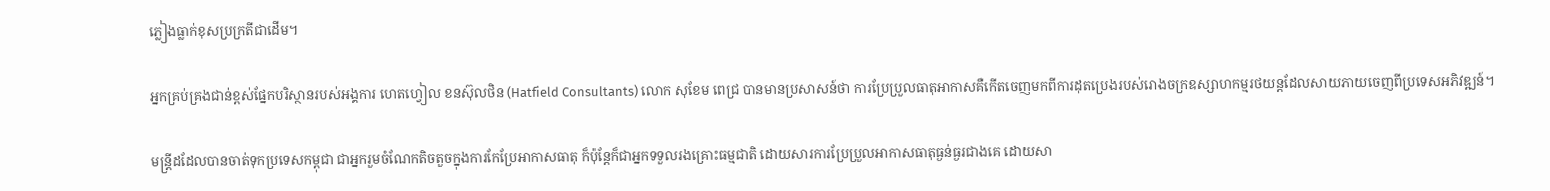ភ្លៀងធ្លាក់ខុសប្រក្រតីជាដើម។

អ្នកគ្រប់គ្រងជាន់ខ្ពស់ផ្នែកបរិស្ថានរបស់អង្គការ ហេតហ្វៀល ខនស៊ុលថិន (Hatfield Consultants) លោក សុខែម ពេជ្រ បានមានប្រសាសន៍ថា ការប្រែប្រួលធាតុអាកាសគឺកើតចេញមកពីការដុតប្រេងរបស់រោងចក្រឧស្សាហកម្មរថយន្តដែលសាយភាយចេញពីប្រទេសអភិវឌ្ឍន៍។

មន្ត្រីដដែលបានចាត់ទុកប្រទេសកម្ពុជា ជាអ្នករួមចំណែកតិចតួចក្នុងការកែប្រែអាកាសធាតុ ក៏ប៉ុន្តែក៏ជាអ្នកទទួលរងគ្រោះធម្មជាតិ ដោយសារការប្រែប្រួលអាកាសធាតុធ្ងន់ធ្ងរជាងគេ ដោយសា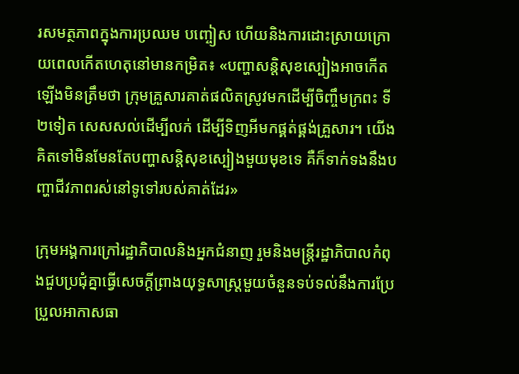រសមត្ថភាពក្នុងការប្រឈម បញ្ចៀស ហើយនិងការដោះស្រាយក្រោយពេលកើតហេតុនៅមានកម្រិត៖ «បញ្ហាសន្តិសុខស្បៀងអាចកើតឡើងមិនត្រឹមថា ក្រុមគ្រួសារគាត់ផលិតស្រូវមកដើម្បីចិញ្ចឹមក្រពះ ទី២ទៀត សេសសល់ដើម្បីលក់ ដើម្បីទិញអីមកផ្គត់ផ្គង់គ្រួសារ។ យើងគិតទៅមិនមែនតែបញ្ហាសន្តិសុខស្បៀងមួយមុខទេ គឺក៏ទាក់ទងនឹងបញ្ហាជីវភាពរស់នៅទូទៅរបស់គាត់ដែរ»

ក្រុមអង្គការក្រៅរដ្ឋាភិបាលនិងអ្នកជំនាញ រួមនិងមន្ត្រីរដ្ឋាភិបាលកំពុងជួបប្រជុំគ្នាធ្វើសេចក្ដីព្រាងយុទ្ធសាស្ត្រមួយចំនួនទប់ទល់នឹងការប្រែប្រួលអាកាសធា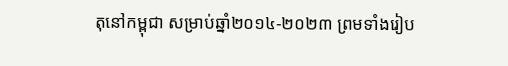តុនៅកម្ពុជា សម្រាប់ឆ្នាំ២០១៤-២០២៣ ព្រមទាំងរៀប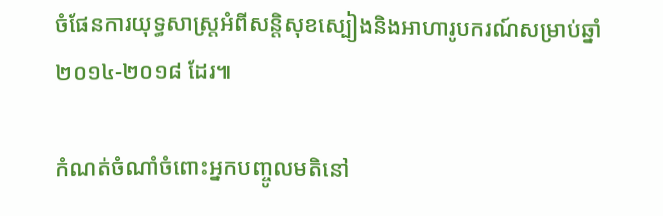ចំផែនការយុទ្ធសាស្ត្រអំពីសន្តិសុខស្បៀងនិងអាហារូបករណ៍សម្រាប់ឆ្នាំ២០១៤-២០១៨ ដែរ៕

កំណត់ចំណាំចំពោះអ្នកបញ្ចូលមតិនៅ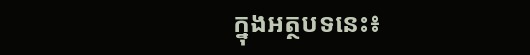ក្នុងអត្ថបទនេះ៖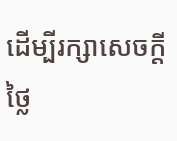ដើម្បីរក្សាសេចក្ដីថ្លៃ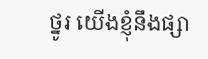ថ្នូរ យើងខ្ញុំនឹងផ្សា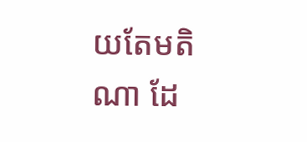យតែមតិណា ដែ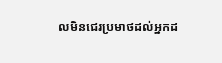លមិនជេរប្រមាថដល់អ្នកដ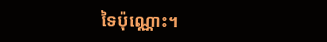ទៃប៉ុណ្ណោះ។